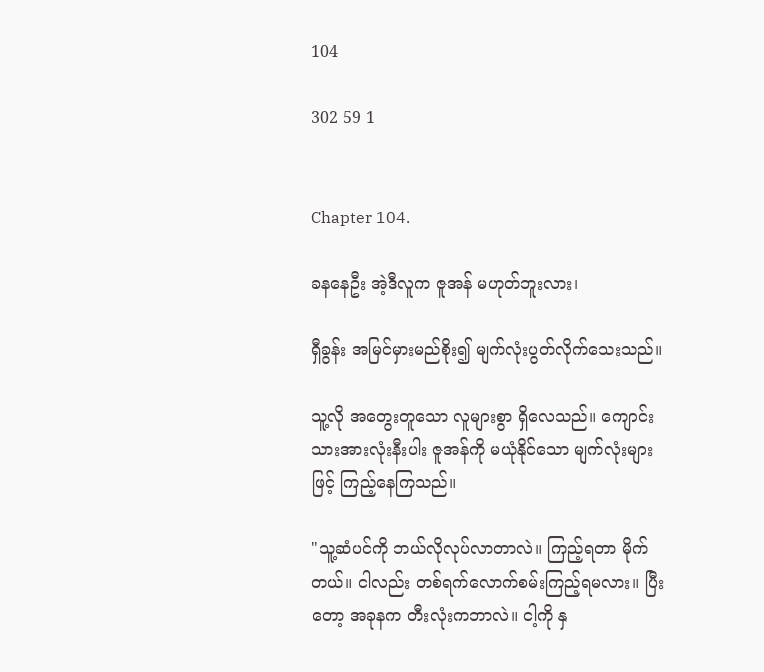104

302 59 1


Chapter 104.

ခနနေဦး အဲ့ဒီလူက ဇူအန် မဟုတ်ဘူးလား၊

ရှီခွန်း အမြင်မှားမည်စိုး၍ မျက်လုံးပွတ်လိုက်သေးသည်။

သူ့လို အတွေးတူသော လူများစွာ ရှိလေသည်။ ကျောင်းသားအားလုံးနီးပါး ဇူအန်ကို မယုံနိုင်သော မျက်လုံးများဖြင့် ကြည့်နေကြသည်။

"သူ့ဆံပင်ကို ဘယ်လိုလုပ်လာတာလဲ။ ကြည့်ရတာ မိုက်တယ်။ ငါလည်း တစ်ရက်လောက်စမ်းကြည့်ရမလား။ ပြီးတော့ အခုနက တီးလုံးကဘာလဲ။ ငါ့ကို နှ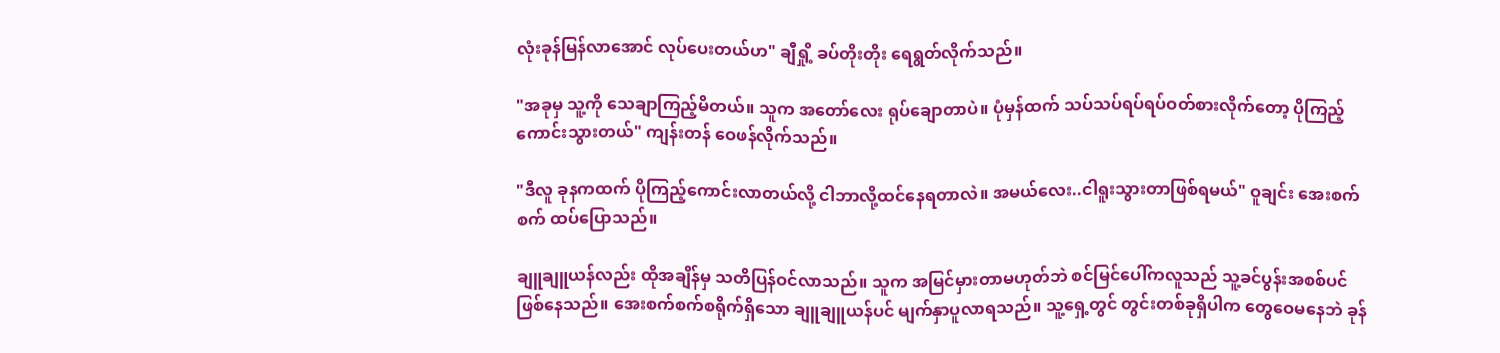လုံးခုန်မြန်လာအောင် လုပ်ပေးတယ်ဟ" ချီရှို့ ခပ်တိုးတိုး ရေရွတ်လိုက်သည်။

"အခုမှ သူ့ကို သေချာကြည့်မိတယ်။ သူက အတော်လေး ရုပ်ချောတာပဲ။ ပုံမှန်ထက် သပ်သပ်ရပ်ရပ်ဝတ်စားလိုက်တော့ ပိုကြည့်ကောင်းသွားတယ်" ကျန်းတန် ဝေဖန်လိုက်သည်။

"ဒီလူ ခုနကထက် ပိုကြည့်ကောင်းလာတယ်လို့ ငါဘာလို့ထင်နေရတာလဲ။ အမယ်လေး..ငါရူးသွားတာဖြစ်ရမယ်" ဝူချင်း အေးစက်စက် ထပ်ပြောသည်။

ချူချူယန်လည်း ထိုအချိန်မှ သတိပြန်ဝင်လာသည်။ သူက အမြင်မှားတာမဟုတ်ဘဲ စင်မြင်ပေါ်ကလူသည် သူ့ခင်ပွန်းအစစ်ပင်ဖြစ်နေသည်။ အေးစက်စက်စရိုက်ရှိသော ချူချူယန်ပင် မျက်နှာပူလာရသည်။ သူ့ရှေ့တွင် တွင်းတစ်ခုရှိပါက တွေဝေမနေဘဲ ခုန်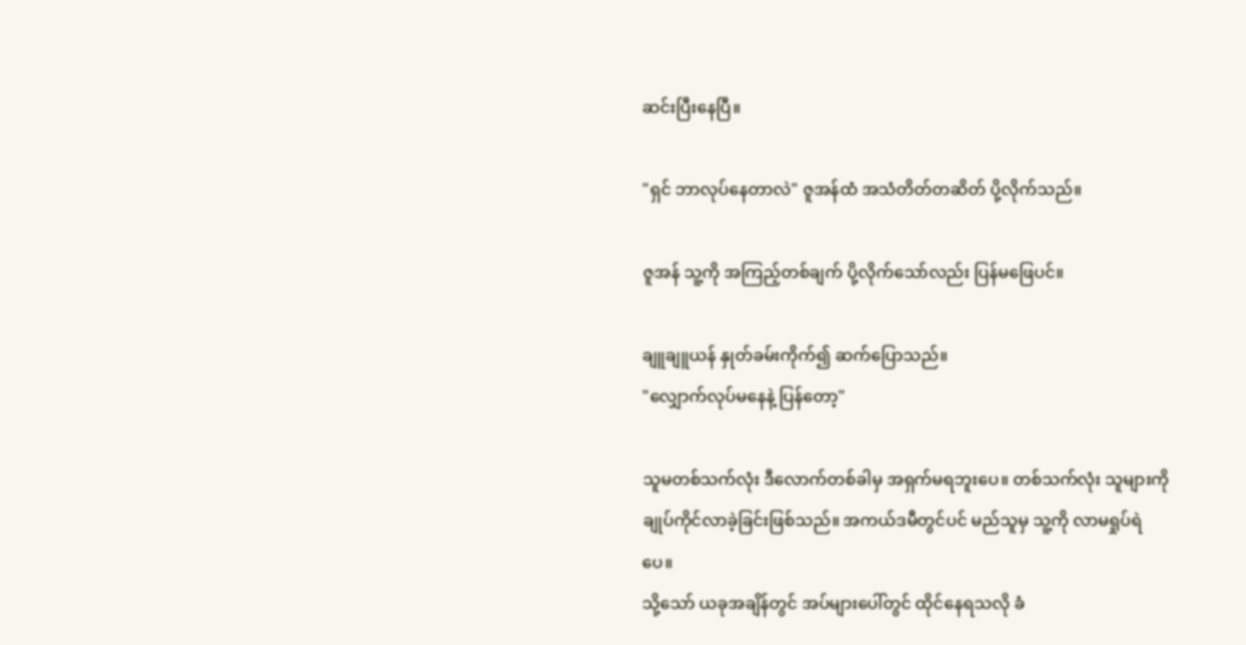ဆင်းပြီးနေပြီ။

"ရှင် ဘာလုပ်နေတာလဲ" ဇူအန်ထံ အသံတိတ်တဆိတ် ပို့လိုက်သည်။

ဇူအန် သူ့ကို အကြည့်တစ်ချက် ပို့လိုက်သော်လည်း ပြန်မဖြေပင်။

ချူချူယန် နှုတ်ခမ်းကိုက်၍ ဆက်ပြောသည်။
"လျှောက်လုပ်မနေနဲ့ ပြန်တော့"

သူမတစ်သက်လုံး ဒီလောက်တစ်ခါမှ အရှက်မရဘူးပေ။ တစ်သက်လုံး သူများကို ချုပ်ကိုင်လာခဲ့ခြင်းဖြစ်သည်။ အကယ်ဒမီတွင်ပင် မည်သူမှ သူ့ကို လာမရှုပ်ရဲပေ။
သို့သော် ယခုအချိန်တွင် အပ်များပေါ်တွင် ထိုင်နေရသလို ခံ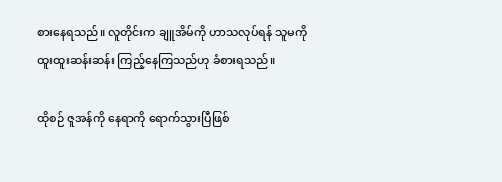စားနေရသည်။ လူတိုင်းက ချူအိမ်ကို ဟာသလုပ်ရန် သူမကို ထူးထူးဆန်းဆန်း ကြည့်နေကြသည်ဟု ခံစားရသည်။

ထိုစဉ် ဇူအန်ကို နေရာကို ရောက်သွားပြီဖြစ်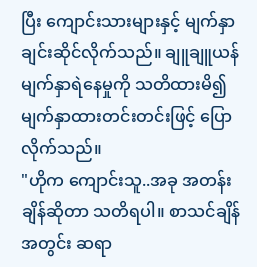ပြီး ကျောင်းသားများနှင့် မျက်နှာချင်းဆိုင်လိုက်သည်။ ချူချူယန် မျက်နှာရဲနေမှုကို သတိထားမိ၍ မျက်နှာထားတင်းတင်းဖြင့် ပြောလိုက်သည်။
"ဟိုက ကျောင်းသူ..အခု အတန်းချိန်ဆိုတာ သတိရပါ။ စာသင်ချိန်အတွင်း ဆရာ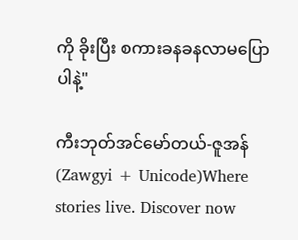ကို ခိုးပြီး စကားခနခနလာမပြောပါနဲ့"

ကီးဘုတ်အင်မော်တယ်-ဇူအန် (Zawgyi + Unicode)Where stories live. Discover now